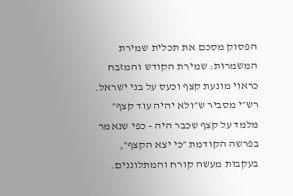הפסוק מסכם את תכלית שמירת המשמרות: שמירת הקודש והמזבח כראוי מונעת קצף וכעס על בני ישראל. רש״י מסביר ש״ולא יהיה עוד קצף״ מלמד על קצף שכבר היה - כפי שנאמר בפרשה הקודמת ״כי יצא הקצף״, בעקבות מעשה קורח והמתלוננים.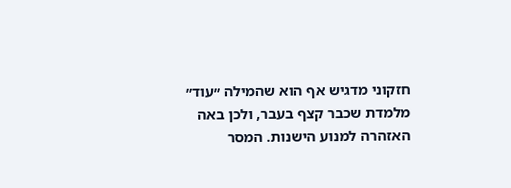חזקוני מדגיש אף הוא שהמילה ״עוד״ מלמדת שכבר קצף בעבר, ולכן באה האזהרה למנוע הישנות. המסר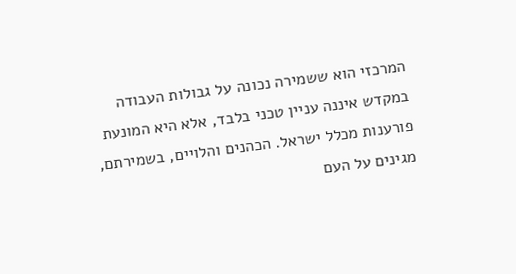המרכזי הוא ששמירה נכונה על גבולות העבודה במקדש איננה עניין טכני בלבד, אלא היא המונעת פורענות מכלל ישראל. הכהנים והלויים, בשמירתם, מגינים על העם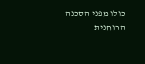כולו מפני הסכנה הרוחנית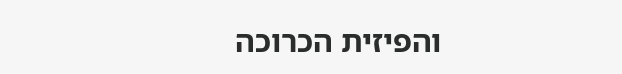והפיזית הכרוכה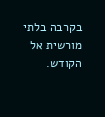בקרבה בלתי מורשית אל הקודש.